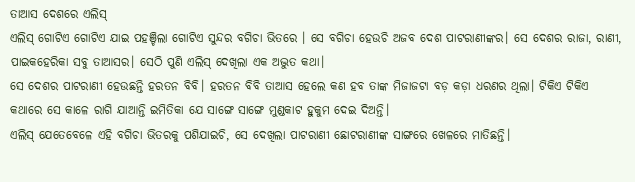ତାଆସ ଦେଶରେ ଏଲିସ୍
ଏଲିସ୍ ଗୋଟିଏ ଗୋଟିଏ ଯାଇ ପହଞ୍ଚିଲା ଗୋଟିଏ ସୁନ୍ଦର ବଗିଚା ଭିତରେ । ସେ ବଗିଚା ହେଉଚି ଅଜବ ଦେଶ ପାଟରାଣୀଙ୍କର। ସେ ଦେଶର ରାଜା, ରାଣୀ, ପାଇକହେରିକା ସବୁ ତାଆସର। ସେଠି ପୁଣି ଏଲିସ୍ ଦେଖିଲା ଏକ ଅଦ୍ଭୁତ କଥା।
ସେ ଦେଶର ପାଟରାଣୀ ହେଉଛନ୍ତି ହରତନ ବିବି। ହରତନ ବିବି ତାଆସ ହେଲେ କଣ ହବ ତାଙ୍କ ମିଜାଜଟା ବଡ଼ କଡ଼ା ଧରଣର ଥିଲା। ଟିକିଏ ଟିକିଏ କଥାରେ ସେ କାଳେ ରାଗି ଯାଆନ୍ତି ଇମିତିକା ଯେ ସାଙ୍ଗେ ସାଙ୍ଗେ ମୁଣ୍ଡକାଟ ହୁକୁମ ଦେଇ ଦିଅନ୍ତି।
ଏଲିସ୍ ଯେତେବେଳେ ଏହି ବଗିଚା ଭିତରକୁ ପଶିଯାଇଚି, ସେ ଦେଖିଲା ପାଟରାଣୀ ଛୋଟରାଣୀଙ୍କ ସାଙ୍ଗରେ ଖେଳରେ ମାତିଛନ୍ତି।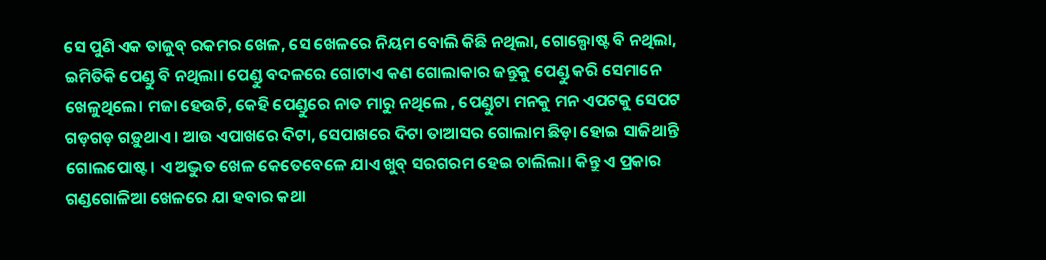ସେ ପୁଣି ଏକ ତାଜୁବ୍ ରକମର ଖେଳ, ସେ ଖେଳରେ ନିୟମ ବୋଲି କିଛି ନଥିଲା, ଗୋଲ୍ପୋଷ୍ଟ ବି ନଥିଲା, ଇମିତିକି ପେଣ୍ଡୁ ବି ନଥିଲା। ପେଣ୍ଡୁ ବଦଳରେ ଗୋଟାଏ କଣ ଗୋଲାକାର ଜନ୍ତୁକୁ ପେଣ୍ଡୁ କରି ସେମାନେ ଖେଳୁଥିଲେ। ମଜା ହେଉଚି, କେହି ପେଣ୍ଡୁରେ ନାତ ମାରୁ ନଥିଲେ , ପେଣ୍ଡୁଟା ମନକୁ ମନ ଏପଟକୁ ସେପଟ ଗଡ଼ଗଡ଼ ଗଡ଼ୁଥାଏ। ଆଉ ଏପାଖରେ ଦିଟା, ସେପାଖରେ ଦିଟା ତାଆସର ଗୋଲାମ ଛିଡ଼ା ହୋଇ ସାଜିଥାନ୍ତି ଗୋଲପୋଷ୍ଟ। ଏ ଅଦ୍ଭୁତ ଖେଳ କେତେବେଳେ ଯାଏ ଖୁବ୍ ସରଗରମ ହେଇ ଚାଲିଲା। କିନ୍ତୁ ଏ ପ୍ରକାର ଗଣ୍ଡଗୋଳିଆ ଖେଳରେ ଯା ହବାର କଥା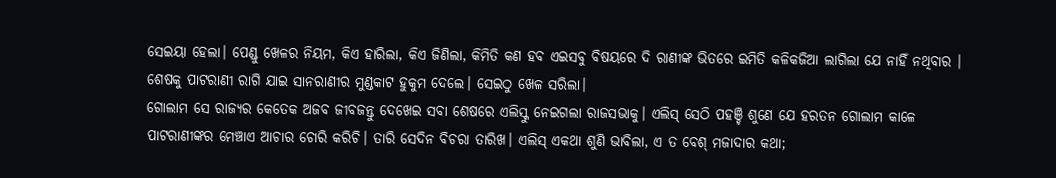ସେଇୟା ହେଲା। ପେଣ୍ଡୁ ଖେଳର ନିୟମ, କିଏ ହାରିଲା, କିଏ ଜିଣିଲା, କିମିତି କଣ ହବ ଏଇସବୁ ବିଷୟରେ ଦି ରାଣୀଙ୍କ ଭିତରେ ଇମିତି କଳିକଜିଆ ଲାଗିଲା ଯେ ନାହିଁ ନଥିବାର । ଶେଷକୁ ପାଟରାଣୀ ରାଗି ଯାଇ ସାନରାଣୀର ମୁଣ୍ଡକାଟ ହୁକୁମ ଦେଲେ। ସେଇଠୁ ଖେଳ ସରିଲା।
ଗୋଲାମ ସେ ରାଜ୍ୟର କେତେକ ଅଜବ ଜୀବଜନ୍ତୁ ଦେଖେଇ ସବା ଶେଷରେ ଏଲିସ୍କୁ ନେଇଗଲା ରାଜସଭାକୁ। ଏଲିସ୍ ସେଠି ପହଞ୍ଚି ଶୁଣେ ଯେ ହରତନ ଗୋଲାମ କାଳେ ପାଟରାଣୀଙ୍କର ମେଞ୍ଚାଏ ଆଚାର ଚୋରି କରିଚି। ତାରି ସେଦିନ ବିଚରା ତାରିଖ। ଏଲିସ୍ ଏକଥା ଶୁଣି ଭାବିଲା, ଏ ତ ବେଶ୍ ମଜାଦାର କଥା;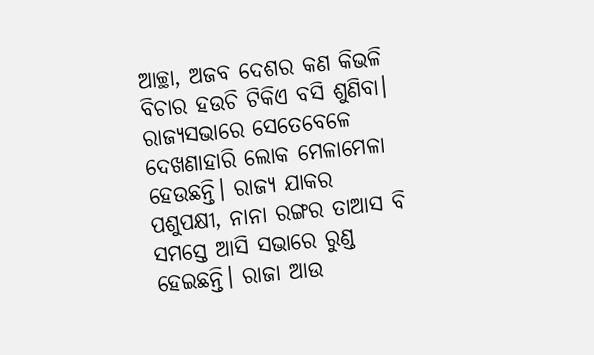ଆଚ୍ଛା, ଅଜବ ଦେଶର କଣ କିଭଳି ବିଚାର ହଉଚି ଟିକିଏ ବସି ଶୁଣିବା।
ରାଜ୍ୟସଭାରେ ସେତେବେଳେ ଦେଖଣାହାରି ଲୋକ ମେଳାମେଳା ହେଉଛନ୍ତି। ରାଜ୍ୟ ଯାକର ପଶୁପକ୍ଷୀ, ନାନା ରଙ୍ଗର ତାଆସ ବି ସମସ୍ତେ ଆସି ସଭାରେ ରୁଣ୍ଡ ହେଇଛନ୍ତି। ରାଜା ଆଉ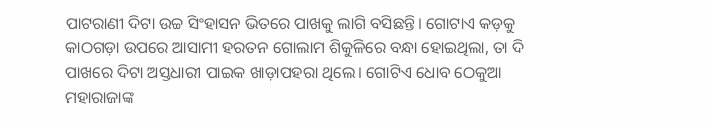ପାଟରାଣୀ ଦିଟା ଉଚ୍ଚ ସିଂହାସନ ଭିତରେ ପାଖକୁ ଲାଗି ବସିଛନ୍ତି। ଗୋଟାଏ କଡ଼କୁ କାଠଗଡ଼ା ଉପରେ ଆସାମୀ ହରତନ ଗୋଲାମ ଶିକୁଳିରେ ବନ୍ଧା ହୋଇଥିଲା, ତା ଦି ପାଖରେ ଦିଟା ଅସ୍ତଧାରୀ ପାଇକ ଖାଡ଼ାପହରା ଥିଲେ। ଗୋଟିଏ ଧୋବ ଠେକୁଆ ମହାରାଜାଙ୍କ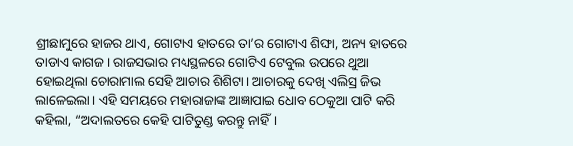ଶ୍ରୀଛାମୁରେ ହାଜର ଥାଏ, ଗୋଟାଏ ହାତରେ ତା’ର ଗୋଟାଏ ଶିଙ୍ଘା, ଅନ୍ୟ ହାତରେ ତାଡାଏ କାଗଜ। ରାଜସଭାର ମଧ୍ୟସ୍ଥଳରେ ଗୋଟିଏ ଟେବୁଲ ଉପରେ ଥୁଆ ହୋଇଥିଲା ଚୋରାମାଲ ସେହି ଆଚାର ଶିଶିଟା। ଆଚାରକୁ ଦେଖି ଏଲିସ୍ର ଜିଭ ଲାଳେଇଲା। ଏହି ସମୟରେ ମହାରାଜାଙ୍କ ଆଜ୍ଞାପାଇ ଧୋବ ଠେକୁଆ ପାଟି କରି କହିଲା, “ଅଦାଲତରେ କେହି ପାଟିତୁଣ୍ଡ କରନ୍ତୁ ନାହିଁ।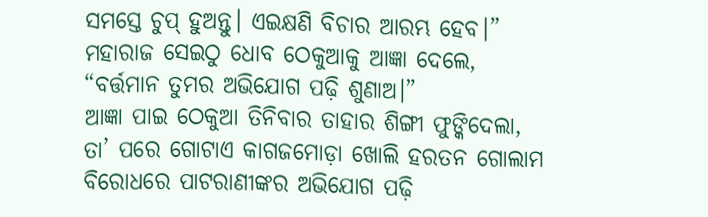ସମସ୍ତେ ଚୁପ୍ ହୁଅନ୍ତୁ। ଏଇକ୍ଷଣି ବିଚାର ଆରମ୍ଭ ହେବ।”
ମହାରାଜ ସେଇଠୁ ଧୋବ ଠେକୁଆକୁ ଆଜ୍ଞା ଦେଲେ, “ବର୍ତ୍ତମାନ ତୁମର ଅଭିଯୋଗ ପଢ଼ି ଶୁଣାଅ।”
ଆଜ୍ଞା ପାଇ ଠେକୁଆ ତିନିବାର ତାହାର ଶିଙ୍ଗୀ ଫୁଙ୍କିଦେଲା, ତା’ ପରେ ଗୋଟାଏ କାଗଜମୋଡ଼ା ଖୋଲି ହରତନ ଗୋଲାମ ବିରୋଧରେ ପାଟରାଣୀଙ୍କର ଅଭିଯୋଗ ପଢ଼ି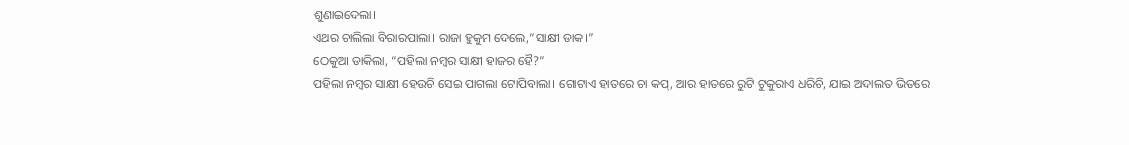ଶୁଣାଇଦେଲା।
ଏଥର ଚାଲିଲା ବିରାରପାଲା। ରାଜା ହୁକୁମ ଦେଲେ,“ସାକ୍ଷୀ ଡାକ।”
ଠେକୁଆ ଡାକିଲା, “ପହିଲା ନମ୍ବର ସାକ୍ଷୀ ହାଜର ହୈ?”
ପହିଲା ନମ୍ବର ସାକ୍ଷୀ ହେଉଚି ସେଇ ପାଗଲା ଟୋପିବାଲା। ଗୋଟାଏ ହାତରେ ଚା କପ୍, ଆର ହାତରେ ରୁଟି ଟୁକୁରାଏ ଧରିଚି, ଯାଇ ଅଦାଲତ ଭିତରେ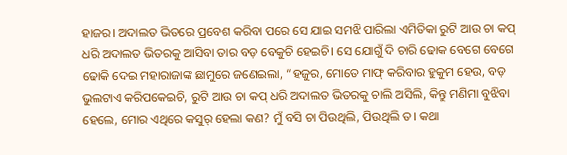ହାଜର। ଅଦାଲତ ଭିତରେ ପ୍ରବେଶ କରିବା ପରେ ସେ ଯାଇ ସମଝି ପାରିଲା ଏମିତିକା ରୁଟି ଆଉ ଚା କପ୍ ଧରି ଅଦାଲତ ଭିତରକୁ ଆସିବା ତାର ବଡ଼ ବେକୁଚି ହେଇଚି। ସେ ଯୋଗୁଁ ଦି ଚାରି ଢୋକ ବେଗେ ବେଗେ ଢୋକି ଦେଇ ମହାରାଜାଙ୍କ ଛାମୁରେ ଜଣେଇଲା, “ହଜୁର, ମୋତେ ମାଫ୍ କରିବାର ହୁକୁମ ହେଉ, ବଡ଼ ଭୁଲଟାଏ କରିପକେଇଚି, ରୁଟି ଆଉ ଚା କପ୍ ଧରି ଅଦାଲତ ଭିତରକୁ ଚାଲି ଅସିଲି, କିନ୍ତୁ ମଣିମା ବୁଝିବା ହେଲେ, ମୋର ଏଥିରେ କସୁର୍ ହେଲା କଣ? ମୁଁ ବସି ଚା ପିଉଥିଲି, ପିଉଥିଲି ତ। କଥା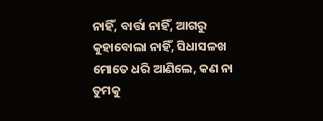ନାହିଁ, ବାର୍ତ୍ତା ନାହିଁ, ଆଗରୁ କୁହାବୋଲା ନାହିଁ, ସିଧାସଳଖ ମୋତେ ଧରି ଆଣିଲେ, କଣ ନା ତୁମକୁ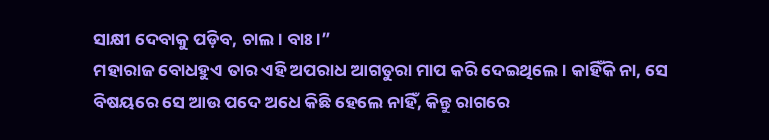ସାକ୍ଷୀ ଦେବାକୁ ପଡ଼ିବ, ଚାଲ। ବାଃ।”
ମହାରାଜ ବୋଧହୁଏ ତାର ଏହି ଅପରାଧ ଆଗତୁରା ମାପ କରି ଦେଇଥିଲେ। କାହିଁକି ନା, ସେ ବିଷୟରେ ସେ ଆଉ ପଦେ ଅଧେ କିଛି ହେଲେ ନାହିଁ, କିନ୍ତୁ ରାଗରେ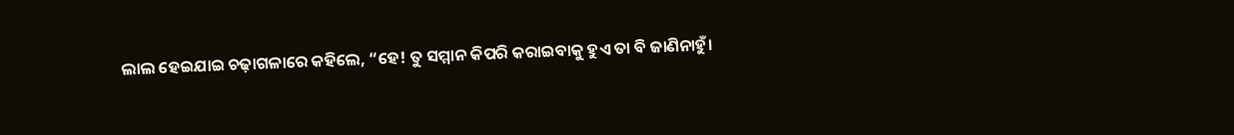ଲାଲ ହେଇଯାଇ ଚଢ଼ାଗଳାରେ କହିଲେ, “ହେ! ତୁ ସମ୍ମାନ କିପରି କରାଇବାକୁ ହୁଏ ତା ବି ଜାଣିନାହୁଁ।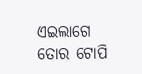ଏଇଲାଗେ ତୋର ଟୋପି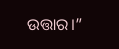ଉତ୍ତାର।”